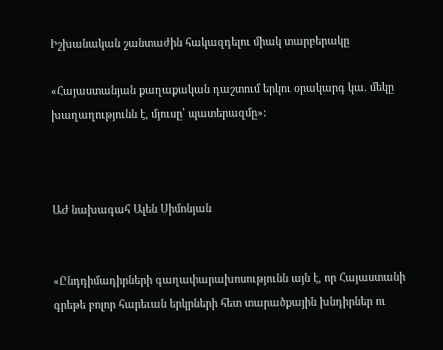Իշխանական շանտաժին հակազդելու միակ տարբերակը

«Հայաստանյան քաղաքական դաշտում երկու օրակարգ կա. մեկը խաղաղությունն է, մյուսը՝ պատերազմը»:



ԱԺ նախագահ Ալեն Սիմոնյան


«Ընդդիմադիրների գաղափարախոսությունն այն է, որ Հայաստանի գրեթե բոլոր հարեւան երկրների հետ տարածքային խնդիրներ ու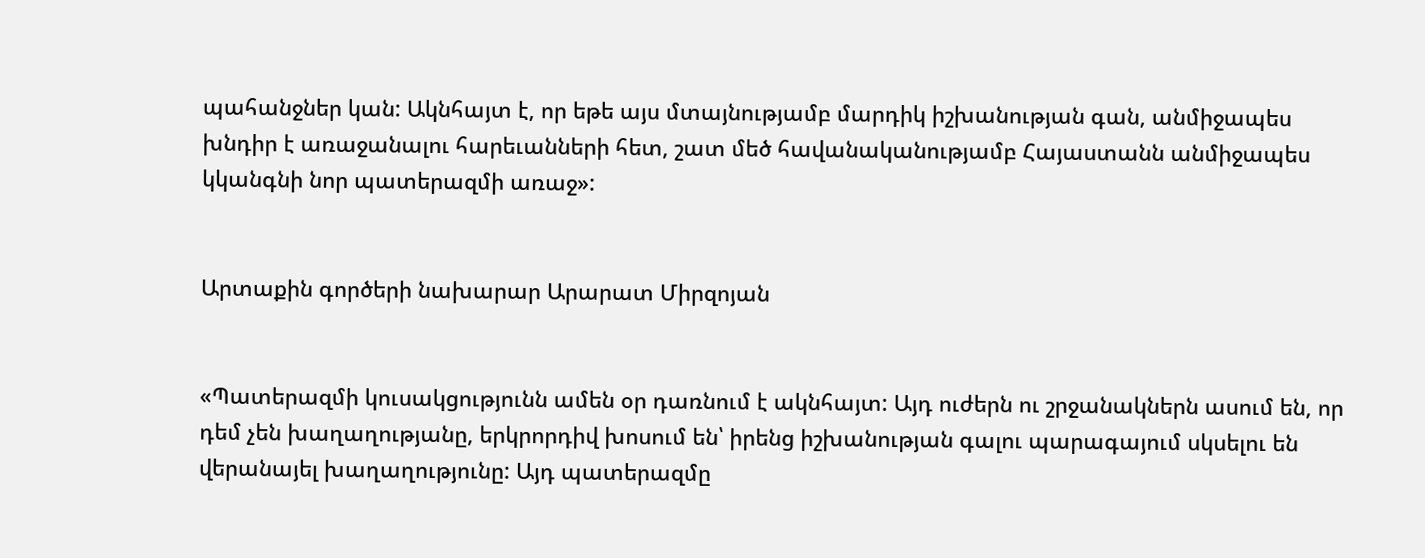պահանջներ կան: Ակնհայտ է, որ եթե այս մտայնությամբ մարդիկ իշխանության գան, անմիջապես խնդիր է առաջանալու հարեւանների հետ, շատ մեծ հավանականությամբ Հայաստանն անմիջապես կկանգնի նոր պատերազմի առաջ»:


Արտաքին գործերի նախարար Արարատ Միրզոյան


«Պատերազմի կուսակցությունն ամեն օր դառնում է ակնհայտ: Այդ ուժերն ու շրջանակներն ասում են, որ դեմ չեն խաղաղությանը, երկրորդիվ խոսում են՝ իրենց իշխանության գալու պարագայում սկսելու են վերանայել խաղաղությունը: Այդ պատերազմը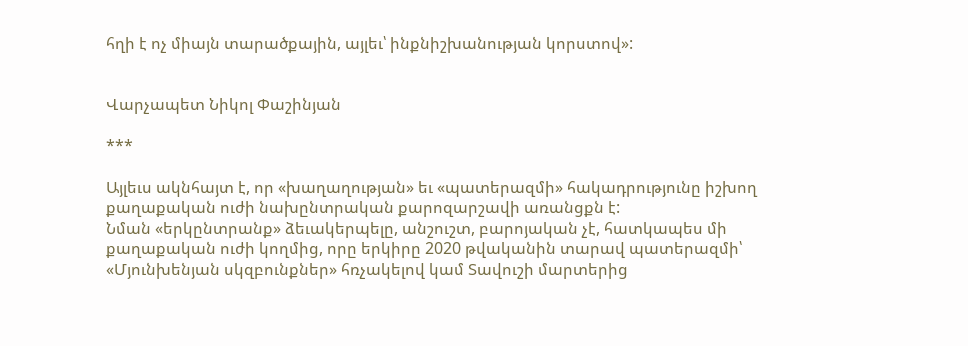հղի է ոչ միայն տարածքային, այլեւ՝ ինքնիշխանության կորստով»:


Վարչապետ Նիկոլ Փաշինյան

***

Այլեւս ակնհայտ է, որ «խաղաղության» եւ «պատերազմի» հակադրությունը իշխող քաղաքական ուժի նախընտրական քարոզարշավի առանցքն է:
Նման «երկընտրանք» ձեւակերպելը, անշուշտ, բարոյական չէ, հատկապես մի քաղաքական ուժի կողմից, որը երկիրը 2020 թվականին տարավ պատերազմի՝ «Մյունխենյան սկզբունքներ» հռչակելով կամ Տավուշի մարտերից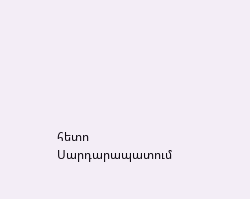հետո Սարդարապատում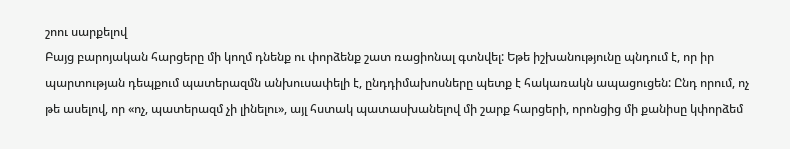շոու սարքելով
Բայց բարոյական հարցերը մի կողմ դնենք ու փորձենք շատ ռացիոնալ գտնվել: Եթե իշխանությունը պնդում է, որ իր պարտության դեպքում պատերազմն անխուսափելի է, ընդդիմախոսները պետք է հակառակն ապացուցեն: Ընդ որում, ոչ թե ասելով, որ «ոչ, պատերազմ չի լինելու», այլ հստակ պատասխանելով մի շարք հարցերի, որոնցից մի քանիսը կփորձեմ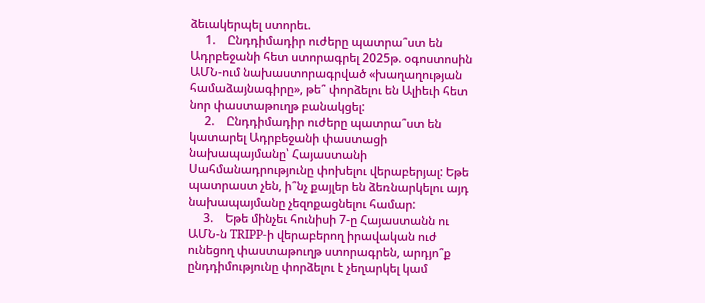ձեւակերպել ստորեւ.
     1.    Ընդդիմադիր ուժերը պատրա՞ստ են Ադրբեջանի հետ ստորագրել 2025թ. օգոստոսին ԱՄՆ-ում նախաստորագրված «խաղաղության համաձայնագիրը», թե՞ փորձելու են Ալիեւի հետ նոր փաստաթուղթ բանակցել:
     2.    Ընդդիմադիր ուժերը պատրա՞ստ են կատարել Ադրբեջանի փաստացի նախապայմանը՝ Հայաստանի Սահմանադրությունը փոխելու վերաբերյալ: Եթե պատրաստ չեն, ի՞նչ քայլեր են ձեռնարկելու այդ նախապայմանը չեզոքացնելու համար:
     3.    Եթե մինչեւ հունիսի 7-ը Հայաստանն ու ԱՄՆ-ն TRIPP-ի վերաբերող իրավական ուժ ունեցող փաստաթուղթ ստորագրեն, արդյո՞ք ընդդիմությունը փորձելու է չեղարկել կամ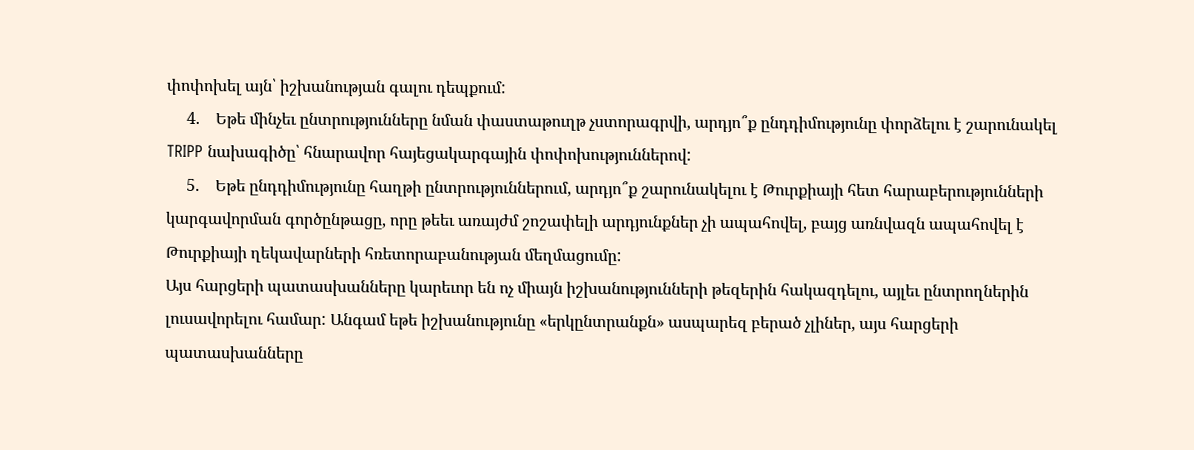փոփոխել այն՝ իշխանության գալու դեպքում:
     4.    Եթե մինչեւ ընտրությունները նման փաստաթուղթ չստորագրվի, արդյո՞ք ընդդիմությունը փորձելու է շարունակել TRIPP նախագիծը՝ հնարավոր հայեցակարգային փոփոխություններով:
     5.    Եթե ընդդիմությունը հաղթի ընտրություններում, արդյո՞ք շարունակելու է Թուրքիայի հետ հարաբերությունների կարգավորման գործընթացը, որը թեեւ առայժմ շոշափելի արդյունքներ չի ապահովել, բայց առնվազն ապահովել է Թուրքիայի ղեկավարների հռետորաբանության մեղմացումը:
Այս հարցերի պատասխանները կարեւոր են ոչ միայն իշխանությունների թեզերին հակազդելու, այլեւ ընտրողներին լուսավորելու համար: Անգամ եթե իշխանությունը «երկընտրանքն» ասպարեզ բերած չլիներ, այս հարցերի պատասխանները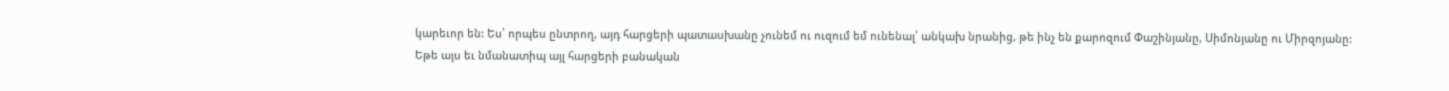կարեւոր են: Ես՝ որպես ընտրող, այդ հարցերի պատասխանը չունեմ ու ուզում եմ ունենալ՝ անկախ նրանից, թե ինչ են քարոզում Փաշինյանը, Սիմոնյանը ու Միրզոյանը:
Եթե այս եւ նմանատիպ այլ հարցերի բանական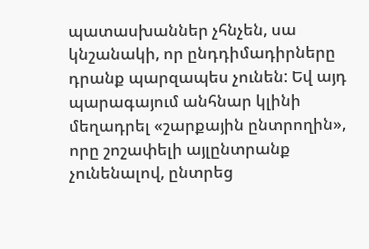պատասխաններ չհնչեն, սա կնշանակի, որ ընդդիմադիրները դրանք պարզապես չունեն: Եվ այդ պարագայում անհնար կլինի մեղադրել «շարքային ընտրողին», որը շոշափելի այլընտրանք չունենալով, ընտրեց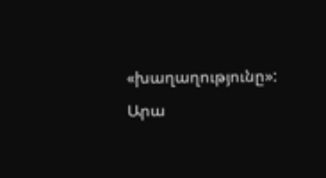«խաղաղությունը»:
Արա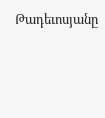Թադեւոսյանը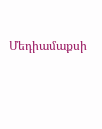Մեդիամաքսի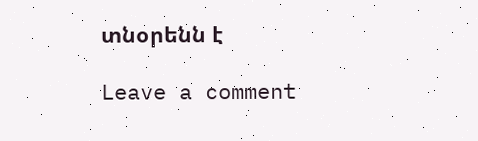տնօրենն է

Leave a comment